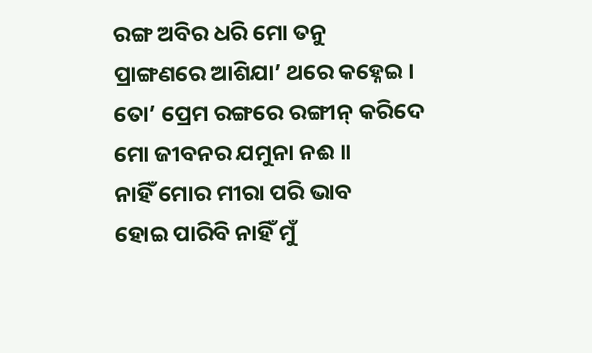ରଙ୍ଗ ଅବିର ଧରି ମୋ ତନୁ
ପ୍ରାଙ୍ଗଣରେ ଆଶିଯା’ ଥରେ କହ୍ନେଇ ।
ତୋ’ ପ୍ରେମ ରଙ୍ଗରେ ରଙ୍ଗୀନ୍ କରିଦେ
ମୋ ଜୀବନର ଯମୁନା ନଈ ॥
ନାହିଁ ମୋର ମୀରା ପରି ଭାବ
ହୋଇ ପାରିବି ନାହିଁ ମୁଁ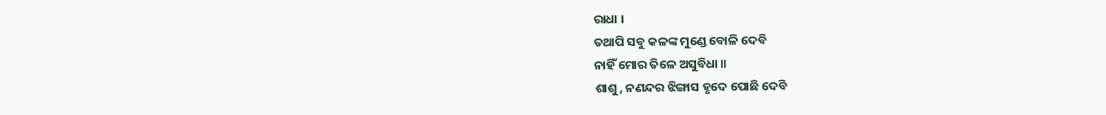ରାଧା ।
ତଥାପି ସବୁ କଳଙ୍କ ମୁଣ୍ଡେ ବୋଳି ଦେବି
ନାହିଁ ମୋର ତିଳେ ଅସୁବିଧା ॥
ଶାଶୁ, ନଣନ୍ଦର ଝିଙ୍ଗାସ ହୃଦେ ପୋଛି ଦେବି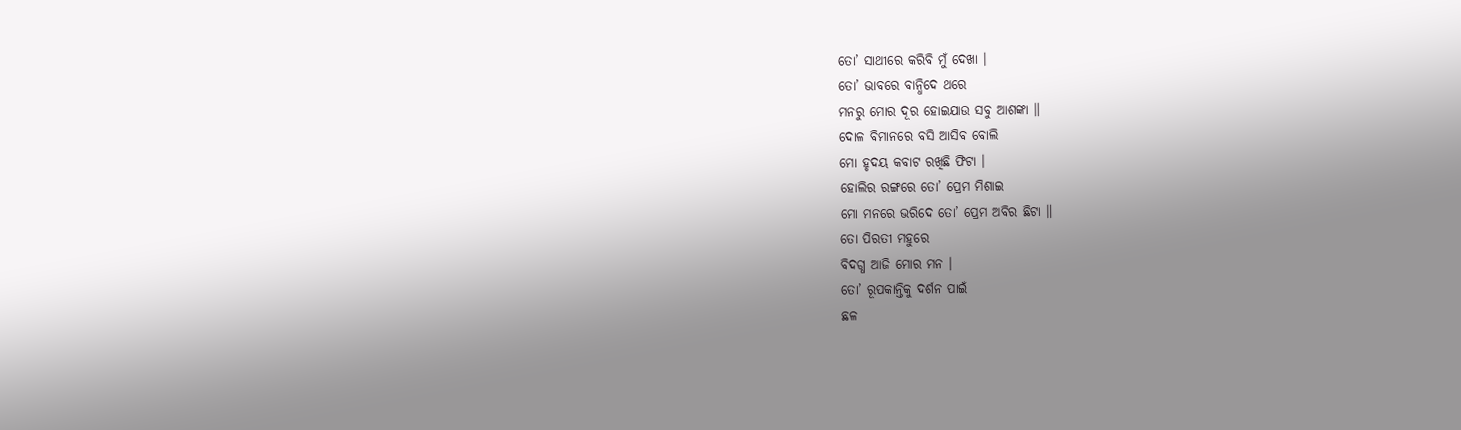ତୋ’ ସାଥୀରେ କରିବି ମୁଁ ଦେଖା ।
ତୋ’ ଭାବରେ ବାନ୍ଧିଦେ ଥରେ
ମନରୁ ମୋର ଦୂର ହୋଇଯାଉ ସବୁ ଆଶଙ୍କା ॥
ଦୋଳ ବିମାନରେ ବସି ଆସିବ ବୋଲି
ମୋ ହୃଦୟ କବାଟ ରଖିଛି ଫିଟା ।
ହୋଲିର ରଙ୍ଗରେ ତୋ’ ପ୍ରେମ ମିଶାଇ
ମୋ ମନରେ ଭରିଦେ ତୋ’ ପ୍ରେମ ଅବିର ଛିଟା ॥
ତୋ ପିରତୀ ମହୁରେ
ବିଦଗ୍ଧ ଆଜି ମୋର ମନ ।
ତୋ’ ରୂପକାନ୍ତିକୁ ଦର୍ଶନ ପାଇଁ
ଛଳ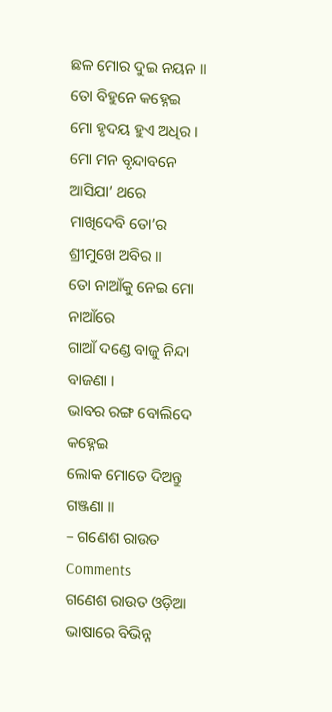ଛଳ ମୋର ଦୁଇ ନୟନ ॥
ତୋ ବିହୁନେ କହ୍ନେଇ
ମୋ ହୃଦୟ ହୁଏ ଅଧିର ।
ମୋ ମନ ବୃନ୍ଦାବନେ ଆସିଯା’ ଥରେ
ମାଖିଦେବି ତୋ’ର ଶ୍ରୀମୁଖେ ଅବିର ॥
ତୋ ନାଆଁକୁ ନେଇ ମୋ ନାଆଁରେ
ଗାଆଁ ଦଣ୍ଡେ ବାଜୁ ନିନ୍ଦା ବାଜଣା ।
ଭାବର ରଙ୍ଗ ବୋଲିଦେ କହ୍ନେଇ
ଲୋକ ମୋତେ ଦିଅନ୍ତୁ ଗଞ୍ଜଣା ॥
– ଗଣେଶ ରାଉତ
Comments
ଗଣେଶ ରାଉତ ଓଡ଼ିଆ ଭାଷାରେ ବିଭିନ୍ନ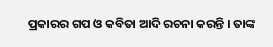ପ୍ରକାରର ଗପ ଓ କବିତା ଆଦି ରଚନା କରନ୍ତି । ତାଙ୍କ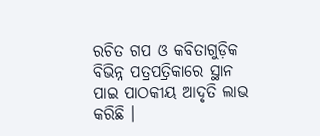ରଚିତ ଗପ ଓ କବିତାଗୁଡ଼ିକ ବିଭିନ୍ନ ପତ୍ରପତ୍ରିକାରେ ସ୍ଥାନ ପାଇ ପାଠକୀୟ ଆଦୃତି ଲାଭ କରିଛି ।